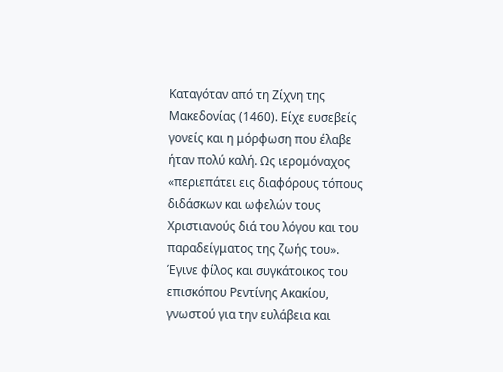Καταγόταν από τη Ζίχνη της Μακεδονίας (1460). Είχε ευσεβείς γονείς και η μόρφωση που έλαβε ήταν πολύ καλή. Ως ιερομόναχος «περιεπάτει εις διαφόρους τόπους διδάσκων και ωφελών τους Χριστιανούς διά του λόγου και του παραδείγματος της ζωής του». Έγινε φίλος και συγκάτοικος του επισκόπου Ρεντίνης Ακακίου, γνωστού για την ευλάβεια και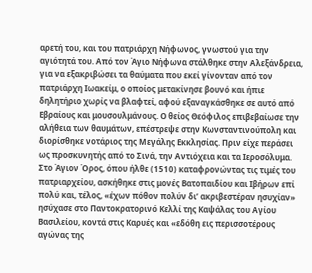αρετή του, και του πατριάρχη Νήφωνος, γνωστού για την αγιότητά του. Από τον Άγιο Νήφωνα στάλθηκε στην Αλεξάνδρεια, για να εξακριβώσει τα θαύματα που εκεί γίνονταν από τον πατριάρχη Ιωακείμ, ο οποίος μετακίνησε βουνό και ήπιε δηλητήριο χωρίς να βλαφτεί, αφού εξαναγκάσθηκε σε αυτό από Εβραίους και μουσουλμάνους. Ο θείος Θεόφιλος επιβεβαίωσε την αλήθεια των θαυμάτων, επέστρεψε στην Κωνσταντινούπολη και διορίσθηκε νοτάριος της Μεγάλης Εκκλησίας. Πριν είχε περάσει ως προσκυνητής από το Σινά, την Αντιόχεια και τα Ιεροσόλυμα.
Στο Άγιον Όρος, όπου ήλθε (1510) καταφρονώντας τις τιμές του πατριαρχείου, ασκήθηκε στις μονές Βατοπαιδίου και Ιβήρων επί πολύ και, τέλος, «έχων πόθον πολύν δι’ ακριβεστέραν ησυχίαν» ησύχασε στο Παντοκρατορινό Κελλί της Καψάλας του Αγίου Βασιλείου, κοντά στις Καρυές και «εδόθη εις περισσοτέρους αγώνας της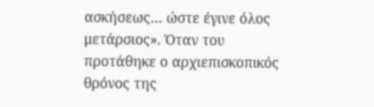ασκήσεως… ώστε έγινε όλος μετάρσιος». Όταν του προτάθηκε ο αρχιεπισκοπικός θρόνος της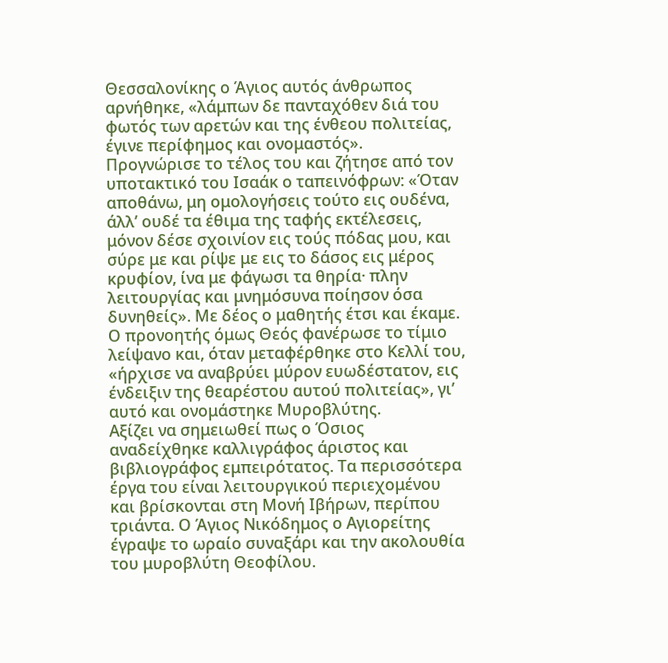Θεσσαλονίκης ο Άγιος αυτός άνθρωπος αρνήθηκε, «λάμπων δε πανταχόθεν διά του φωτός των αρετών και της ένθεου πολιτείας, έγινε περίφημος και ονομαστός».
Προγνώρισε το τέλος του και ζήτησε από τον υποτακτικό του Ισαάκ ο ταπεινόφρων: «Όταν αποθάνω, μη ομολογήσεις τούτο εις ουδένα, άλλ’ ουδέ τα έθιμα της ταφής εκτέλεσεις, μόνον δέσε σχοινίον εις τούς πόδας μου, και σύρε με και ρίψε με εις το δάσος εις μέρος κρυφίον, ίνα με φάγωσι τα θηρία· πλην λειτουργίας και μνημόσυνα ποίησον όσα δυνηθείς». Με δέος ο μαθητής έτσι και έκαμε. Ο προνοητής όμως Θεός φανέρωσε το τίμιο λείψανο και, όταν μεταφέρθηκε στο Κελλί του, «ήρχισε να αναβρύει μύρον ευωδέστατον, εις ένδειξιν της θεαρέστου αυτού πολιτείας», γι’ αυτό και ονομάστηκε Μυροβλύτης.
Αξίζει να σημειωθεί πως ο Όσιος αναδείχθηκε καλλιγράφος άριστος και βιβλιογράφος εμπειρότατος. Τα περισσότερα έργα του είναι λειτουργικού περιεχομένου και βρίσκονται στη Μονή Ιβήρων, περίπου τριάντα. Ο Άγιος Νικόδημος ο Αγιορείτης έγραψε το ωραίο συναξάρι και την ακολουθία του μυροβλύτη Θεοφίλου.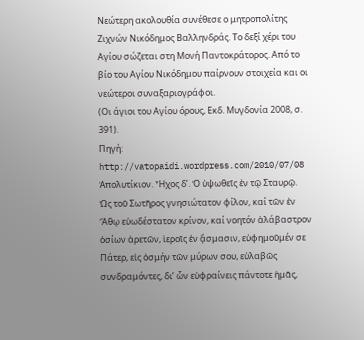Νεώτερη ακολουθία συνέθεσε ο μητροπολίτης Ζιχνών Νικόδημος Βαλληνδράς. Το δεξί χέρι του Αγίου σώζεται στη Μονή Παντοκράτορος. Από το βίο του Αγίου Νικόδημου παίρνουν στοιχεία και οι νεώτεροι συναξαριογράφοι.
(Οι άγιοι του Αγίου όρους, Εκδ. Μυγδονία 2008, σ. 391).
Πηγή: http://vatopaidi.wordpress.com/2010/07/08
Ἀπολυτίκιον. Ἦχος δ’. Ὁ ὑψωθεῖς ἐν τῷ Σταυρῷ.
Ὡς τοῦ Σωτῆρος γνησιώτατον φίλον, καί τῶν ἐν Ἄθῳ εὐωδέστατον κρίνον, καί νοητόν ἀλάβαστρον ὁσίων ἀρετῶν, ἱεροῖς ἐν ᾄσμασιν, εὐφημοῦμέν σε Πάτερ, εἰς ὀσμήν τῶν μύρων σου, εὐλαβῶς συνδραμόντες, δι’ ὧν εὐφραίνεις πάντοτε ἡμᾶς,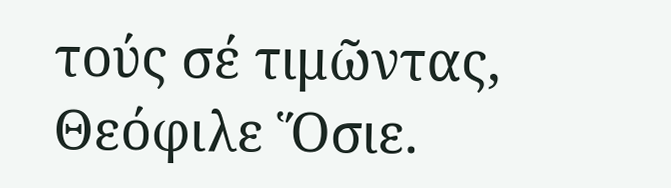τούς σέ τιμῶντας, Θεόφιλε Ὅσιε.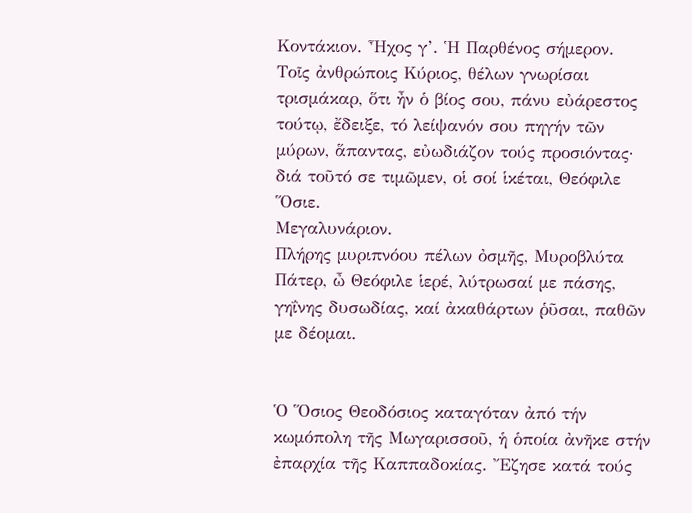Κοντάκιον. Ἦχος γ’. Ἡ Παρθένος σήμερον.
Τοῖς ἀνθρώποις Κύριος, θέλων γνωρίσαι τρισμάκαρ, ὅτι ἦν ὁ βίος σου, πάνυ εὐάρεστος τούτῳ, ἔδειξε, τό λείψανόν σου πηγήν τῶν μύρων, ἅπαντας, εὐωδιάζον τούς προσιόντας· διά τοῦτό σε τιμῶμεν, οἱ σοί ἱκέται, Θεόφιλε Ὅσιε.
Μεγαλυνάριον.
Πλήρης μυριπνόου πέλων ὀσμῆς, Μυροβλύτα Πάτερ, ὦ Θεόφιλε ἱερέ, λύτρωσαί με πάσης, γηΐνης δυσωδίας, καί ἀκαθάρτων ῥῦσαι, παθῶν με δέομαι.


Ὁ Ὅσιος Θεοδόσιος καταγόταν ἀπό τήν κωμόπολη τῆς Μωγαρισσοῦ, ἡ ὁποία ἀνῆκε στήν ἐπαρχία τῆς Καππαδοκίας. Ἔζησε κατά τούς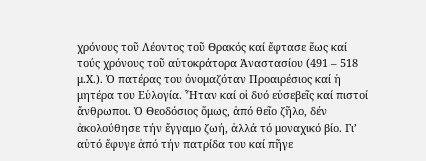χρόνους τοῦ Λέοντος τοῦ Θρακός καί ἔφτασε ἕως καί τούς χρόνους τοῦ αὐτοκράτορα Ἀναστασίου (491 – 518 μ.Χ.). Ὁ πατέρας του ὀνομαζόταν Προαιρέσιος καί ἡ μητέρα του Εὐλογία. Ἦταν καί οἱ δυό εὐσεβεῖς καί πιστοί ἄνθρωποι. Ὁ Θεοδόσιος ὅμως, ἀπό θεῖο ζῆλο, δέν ἀκολούθησε τήν ἔγγαμο ζωή, ἀλλά τό μοναχικό βίο. Γι’ αὐτό ἔφυγε ἀπό τήν πατρίδα του καί πῆγε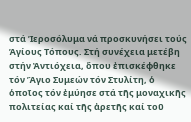στά Ἱεροσόλυμα νά προσκυνήσει τούς Ἁγίους Τόπους. Στή συνέχεια μετέβη στήν Ἀντιόχεια, ὅπου ἐπισκέφθηκε τόν Ἅγιο Συμεών τόν Στυλίτη, ὁ ὁποῖος τόν ἐμύησε στά τῆς μοναχικῆς πολιτείας καί τῆς ἀρετῆς καί τοῦ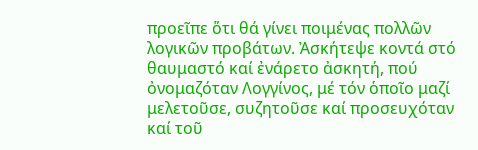προεῖπε ὅτι θά γίνει ποιμένας πολλῶν λογικῶν προβάτων. Ἀσκήτεψε κοντά στό θαυμαστό καί ἐνάρετο ἀσκητή, πού ὀνομαζόταν Λογγίνος, μέ τόν ὁποῖο μαζί μελετοῦσε, συζητοῦσε καί προσευχόταν καί τοῦ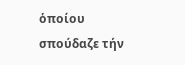ὁποίου σπούδαζε τήν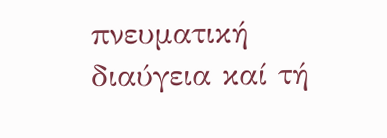πνευματική διαύγεια καί τή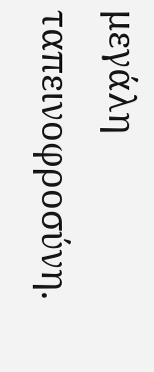μεγάλη ταπεινοφροσύνη.